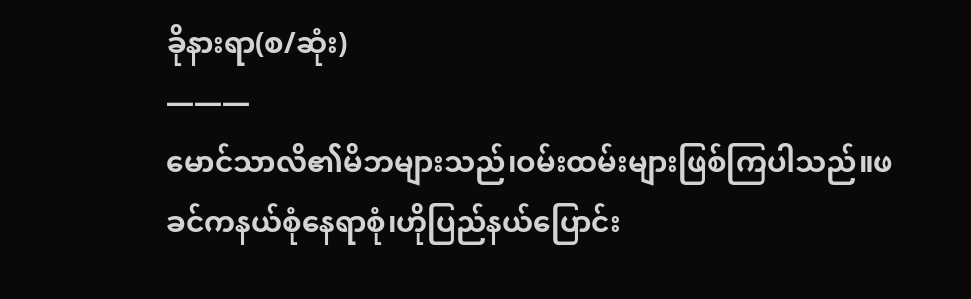ခိုနားရာ(စ/ဆုံး)
———
မောင်သာလိ၏မိဘများသည်၊ဝမ်းထမ်းများဖြစ်ကြပါသည်။ဖခင်ကနယ်စုံနေရာစုံ၊ဟိုပြည်နယ်ပြောင်း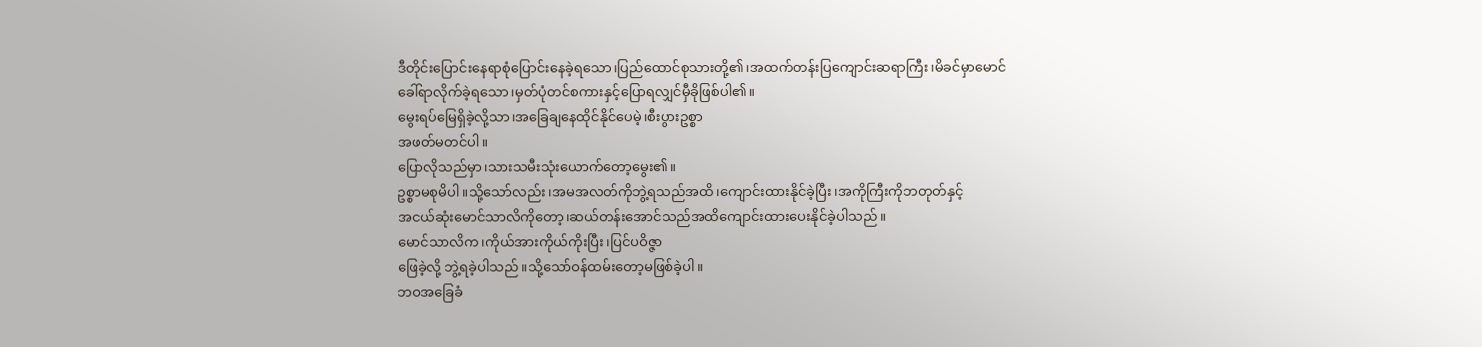ဒီတိုင်းပြောင်းနေရာစုံပြောင်းနေခဲ့ရသော၊ပြည်ထောင်စုသားတို့၏၊အထက်တန်းပြကျောင်းဆရာကြီး၊မိခင်မှာမောင်ခေါ်ရာလိုက်ခဲ့ရသော၊မှတ်ပုံတင်စကားနှင့်ပြောရလျှင်မှီခိုဖြစ်ပါ၏။
မွေးရပ်မြေရှိခဲ့လို့သာ၊အခြေချနေထိုင်နိုင်ပေမဲ့၊စီးပွားဥစ္စာ
အဖတ်မတင်ပါ။
ပြောလိုသည်မှာ၊သားသမီးသုံးယောက်တော့မွေး၏။
ဥစ္စာမစုမိပါ။သို့သော်လည်း၊အမအလတ်ကိုဘွဲ့ရသည်အထိ၊ကျောင်းထားနိုင်ခဲ့ပြီး၊အကိုကြီးကိုဘတုတ်နှင့်
အငယ်ဆုံးမောင်သာလိကိုတော့၊ဆယ်တန်းအောင်သည်အထိကျောင်းထားပေးနိုင်ခဲ့ပါသည်။
မောင်သာလိက၊ကိုယ်အားကိုယ်ကိုးပြီး၊ပြင်ပဝိဇ္ဇာ
ဖြေခဲ့လို့ ဘွဲ့ရခဲ့ပါသည်။သို့သော်ဝန်ထမ်းတော့မဖြစ်ခဲ့ပါ။
ဘဝအခြေခံ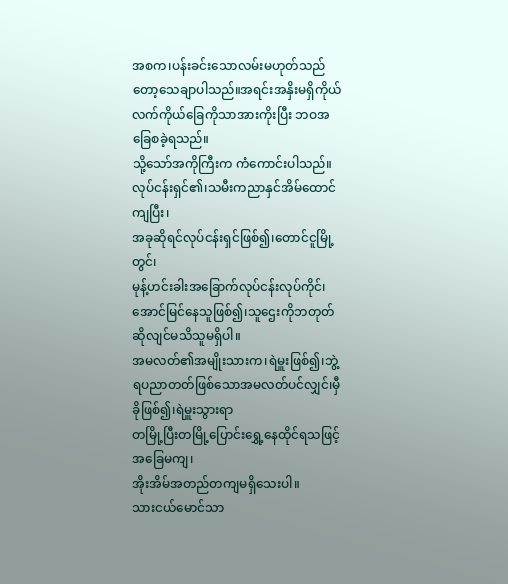အစက၊ပန်းခင်းသောလမ်းမဟုတ်သည်တော့သေချာပါသည်။အရင်းအနှိးမရှိကိုယ်လက်ကိုယ်ခြေကိုသာအားကိုးပြီး ဘဝအခြေစခဲ့ရသည်။
သို့သော်အကိုကြီးက ကံကောင်းပါသည်။
လုပ်ငန်းရှင်၏၊သမီးကညာနှင်အိမ်ထောင်ကျပြီး၊
အခုဆိုရင်လုပ်ငန်းရှင်ဖြစ်၍၊တောင်ငူမြို့တွင်၊
မုန့်ဟင်းခါးအခြောက်လုပ်ငန်းလုပ်ကိုင်၊အောင်မြင်နေသူဖြစ်၍၊သူဌေးကိုဘတုတ် ဆိုလျင်မသိသူမရှိပါ။
အမလတ်၏အမျိုးသားက၊ရဲမှူးဖြစ်၍၊ဘွဲ့ရပညာတတ်ဖြစ်သောအမလတ်ပင်လျှင်၊မှီခိုဖြစ်၍၊ရဲမှူးသွားရာ
တမြို့ပြီးတမြို့ပြောင်းရွှေ့နေထိုင်ရသဖြင့်အခြေမကျ၊
အိုးအိမ်အတည်တကျမရှိသေးပါ။
သားငယ်မောင်သာ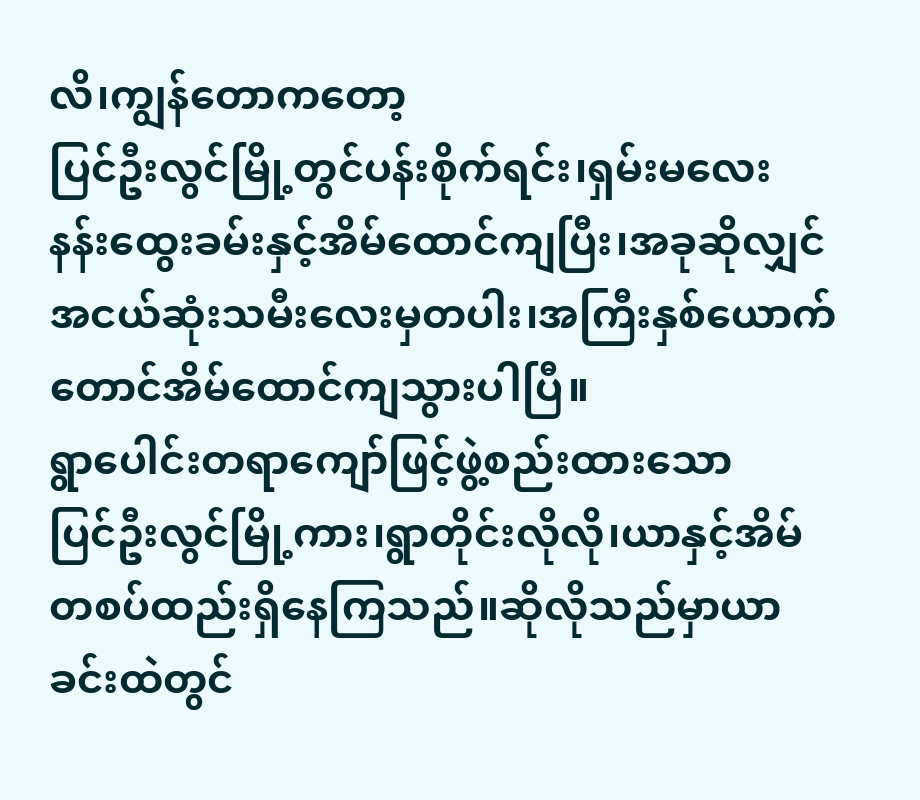လိ၊ကျွန်တောကတော့
ပြင်ဦးလွင်မြို့တွင်ပန်းစိုက်ရင်း၊ရှမ်းမလေး
နန်းထွေးခမ်းနှင့်အိမ်ထောင်ကျပြီး၊အခုဆိုလျှင်အငယ်ဆုံးသမီးလေးမှတပါး၊အကြီးနှစ်ယောက်တောင်အိမ်ထောင်ကျသွားပါပြီ။
ရွာပေါင်းတရာကျော်ဖြင့်ဖွဲ့စည်းထားသော
ပြင်ဦးလွင်မြို့ကား၊ရွာတိုင်းလိုလို၊ယာနှင့်အိမ်တစပ်ထည်းရှိနေကြသည်။ဆိုလိုသည်မှာယာခင်းထဲတွင်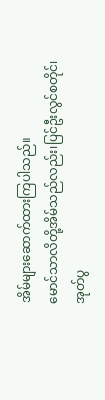အိမ်များဆောက်ထားကြပါသည်။
မောင်သာလိတို့အိမ်သည်လည်း၊ပြင်ဦးလွင်စတိုင်၊
အုတ်ပွ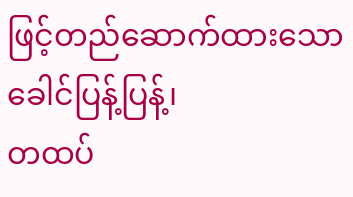ဖြင့်တည်ဆောက်ထားသောခေါင်ပြန့်ပြန့်၊
တထပ်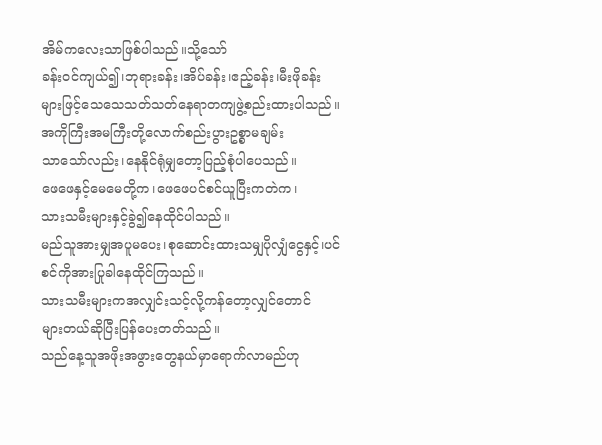အိမ်ကလေးသာဖြစ်ပါသည်။သို့သော်
ခန်းဝင်ကျယ်၍၊ဘုရားခန်း၊အိပ်ခန်း၊ဧည့်ခန်း၊မီးဖိုခန်း
များဖြင့်သေသေသတ်သတ်နေရာတကျဖွဲ့စည်းထားပါသည်။
အကိုကြီးအမကြီးတို့လောက်စည်းပွားဥစ္စာမချမ်း
သာသော်လည်း၊နေနိုင်ရုံမျှတော့ပြည့်စုံပါပေသည်။
ဖေဖေနှင့်မေမေတို့က၊ဖေဖေပင်စင်ယူပြီးကတဲက၊
သားသမီးများနှင့်ခွဲ၍နေထိုင်ပါသည်။
မည်သူအားမျှအပူမပေး၊စုဆောင်းထားသမျှပိုလျှံငွေနှင့်၊ပင်စင်ကိုအားပြုခါနေထိုင်ကြသည်။
သားသမီးများကအလျှင်းသင့်လို့ကန်တော့လျှင်တောင်
များတယ်ဆိုပြီးပြန်ပေးတတ်သည်။
သည်နေ့သူအဖိုးအဖွားတွေနယ်မှာရောက်လာမည်ဟု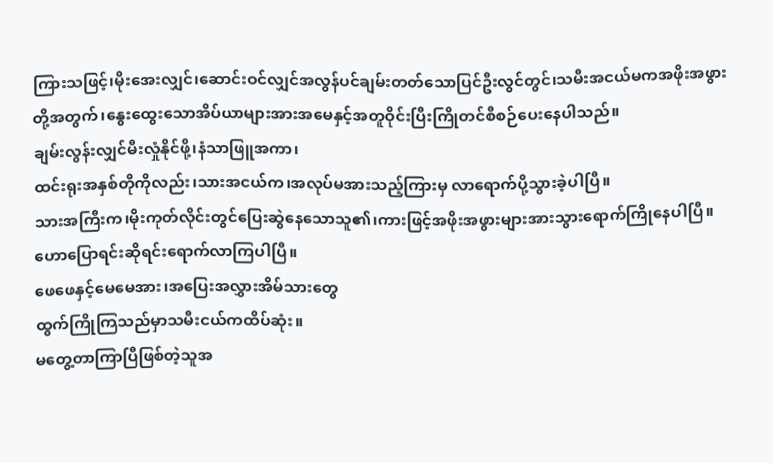ကြားသဖြင့်၊မိုးအေးလျှင်၊ဆောင်းဝင်လျှင်အလွန်ပင်ချမ်းတတ်သောပြင်ဦးလွင်တွင်၊သမီးအငယ်မကအဖိုးအဖွားတို့အတွက်၊နွေးထွေးသောအိပ်ယာများအားအမေနှင့်အတူဝိုင်းပြီးကြိုတင်စီစဉ်ပေးနေပါသည်။
ချမ်းလွန်းလျှင်မီးလှုံနိုင်ဖို့၊နံသာဖြူအကာ၊
ထင်းရုးအနှစ်တိုကိုလည်း၊သားအငယ်က၊အလုပ်မအားသည့်ကြားမှ လာရောက်ပို့သွားခဲ့ပါပြီ။
သားအကြီးက၊မိုးကုတ်လိုင်းတွင်ပြေးဆွဲနေသောသူ၏၊ကားဖြင့်အဖိုးအဖွားများအားသွားရောက်ကြိုနေပါပြီ။
ဟောပြောရင်းဆိုရင်းရောက်လာကြပါပြီ။
ဖေဖေနှင့်မေမေအား၊အပြေးအလွှားအိမ်သားတွေ
ထွက်ကြိုကြသည်မှာသမီးငယ်ကထိပ်ဆုံး။
မတွေ့တာကြာပြီဖြစ်တဲ့သူအ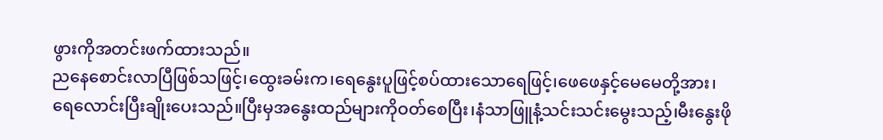ဖွားကိုအတင်းဖက်ထားသည်။
ညနေစောင်းလာပြီဖြစ်သဖြင့်၊ထွေးခမ်းက၊ရေနွေးပူဖြင့်စပ်ထားသောရေဖြင့်၊ဖေဖေနှင့်မေမေတို့အား၊
ရေလောင်းပြီးချိုးပေးသည်။ပြီးမှအနွေးထည်များကိုဝတ်စေပြီး၊နံသာဖြူနံ့သင်းသင်းမွေးသည့်၊မီးနွေးဖို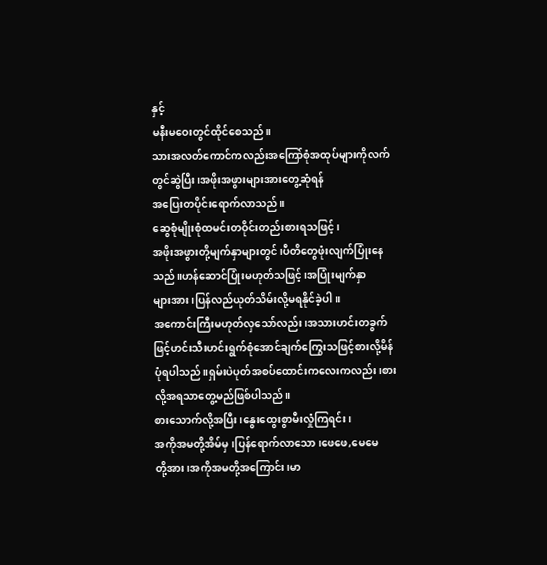နှင့်
မနီးမဝေးတွင်ထိုင်စေသည်။
သားအလတ်ကောင်ကလည်းအကြော်စုံအထုပ်များကိုလက်တွင်ဆွဲပြီး၊အဖိုးအဖွားများအားတွေ့ဆုံရန်
အပြေးတပိုင်းရောက်လာသည်။
ဆွေစုံမျိုးစုံထမင်းတဝိုင်းတည်းစားရသဖြင့်၊
အဖိုးအဖွားတို့မျက်နှာများတွင်၊ပီတိတွေဖုံးလျက်ပြုံးနေသည်။ဟန်ဆောင်ပြုံးမဟုတ်သဖြင့်၊အပြုံးမျက်နှာ
များအား၊ပြန်လည်ယုတ်သိမ်းလို့မရနိုင်ခဲ့ပါ။
အကောင်းကြီးမဟုတ်လှသော်လည်း၊အသားဟင်းတခွက်
ဖြင့်ဟင်းသီးဟင်းရွက်စုံအောင်ချက်ကြွေးသဖြင့်စားလို့မိန်ပုံရပါသည်။ရှမ်းပဲပုတ်အစပ်ထောင်းကလေးကလည်း၊စားလို့အရသာတွေ့မည်ဖြစ်ပါသည်။
စားသောက်လို့အပြီး၊နွေးထွေးစွာမီးလှုံကြရင်း၊
အကိုအမတို့အိမ်မှ၊ပြန်ရောက်လာသော၊ဖေဖေ,မေမေ
တို့အား၊အကိုအမတို့အကြောင်း၊မာ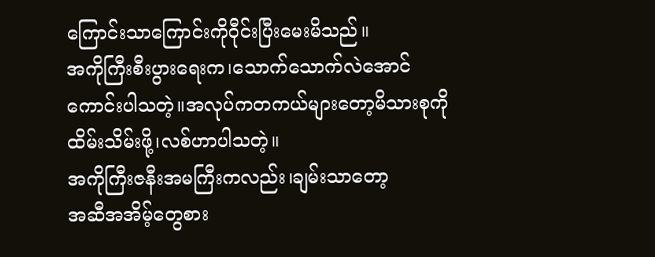ကြောင်းသာကြောင်းကိုဝီုင်းပြီးမေးမိသည်။
အကိုကြီးစီးပွားရေးက၊သောက်သောက်လဲအောင်
ကောင်းပါသတဲ့။အလုပ်ကတကယ်များတော့မိသားစုကိုထိမ်းသိမ်းဖို့၊လစ်ဟာပါသတဲ့။
အကိုကြီးဇနီးအမကြီးကလည်း၊ချမ်းသာတော့
အဆီအအိမ့်တွေစား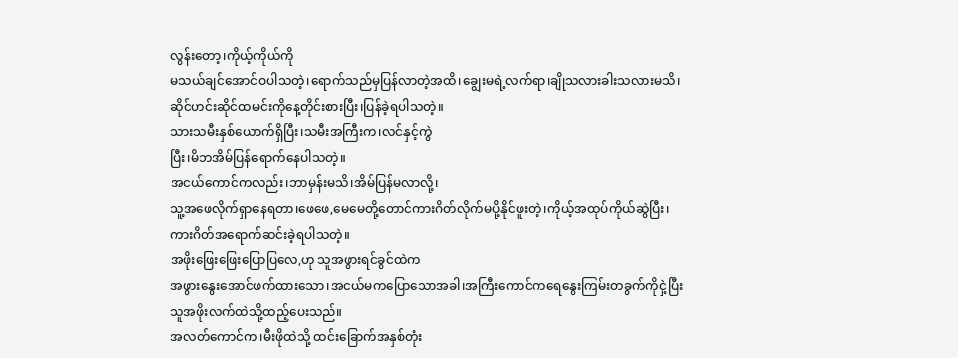လွန်းတော့၊ကိုယ့်ကိုယ်ကို
မသယ်ချင်အောင်ဝပါသတဲ့၊ရောက်သည်မှပြန်လာတဲ့အထိ၊ချွေးမရဲ့လက်ရာ၊ချိုသလားခါးသလားမသိ၊
ဆိုင်ဟင်းဆိုင်ထမင်းကိုနေ့တိုင်းစားပြီး၊ပြန်ခဲ့ရပါသတဲ့။
သားသမီးနှစ်ယောက်ရှိပြီး၊သမီးအကြီးက၊လင်နှင့်ကွဲ
ပြီး၊မိဘအိမ်ပြန်ရောက်နေပါသတဲ့။
အငယ်ကောင်ကလည်း၊ဘာမှန်းမသိ၊အိမ်ပြန်မလာလို့၊
သူ့အဖေလိုက်ရှာနေရတာ၊ဖေဖေ,မေမေတို့တောင်ကားဂိတ်လိုက်မပို့နိုင်ဖူးတဲ့၊ကိုယ့်အထုပ်ကိုယ်ဆွဲပြီး၊
ကားဂိတ်အရောက်ဆင်းခဲ့ရပါသတဲ့။
အဖိုးဖြေးဖြေးပြောပြလေ,ဟု သူအဖွားရင်ခွင်ထဲက
အဖွားနွေးအောင်ဖက်ထားသော၊အငယ်မကပြောသောအခါ၊အကြီးကောင်ကရေနွေးကြမ်းတခွက်ကိုငှဲ့ပြီး
သူအဖိုးလက်ထဲသို့ထည့်ပေးသည်။
အလတ်ကောင်က၊မီးဖိုထဲသို့ ထင်းခြောက်အနှစ်တုံး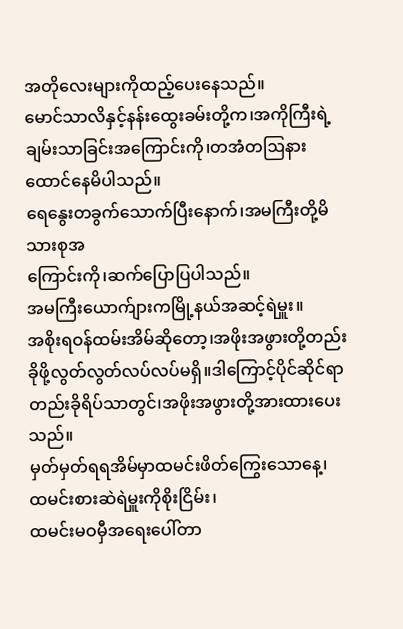အတိုလေးများကိုထည့်ပေးနေသည်။
မောင်သာလိနှင့်နန်းထွေးခမ်းတို့က၊အကိုကြီးရဲ့
ချမ်းသာခြင်းအကြောင်းကို၊တအံတဩနားထောင်နေမိပါသည်။
ရေနွေးတခွက်သောက်ပြီးနောက်၊အမကြီးတို့မိသားစုအ
ကြောင်းကို၊ဆက်ပြောပြပါသည်။
အမကြီးယောက်ျားကမြို့နယ်အဆင့်ရဲမှူး။
အစိုးရဝန်ထမ်းအိမ်ဆိုတော့၊အဖိုးအဖွားတို့တည်းခိုဖို့လွတ်လွတ်လပ်လပ်မရှိ။ဒါကြောင့်ပိုင်ဆိုင်ရာတည်းခိုရိပ်သာတွင်၊အဖိုးအဖွားတို့အားထားပေးသည်။
မှတ်မှတ်ရရအိမ်မှာထမင်းဖိတ်ကြွေးသောနေ့၊
ထမင်းစားဆဲရဲမှူးကိုစိုးငြိမ်း၊
ထမင်းမဝမှီအရေးပေါ်တာ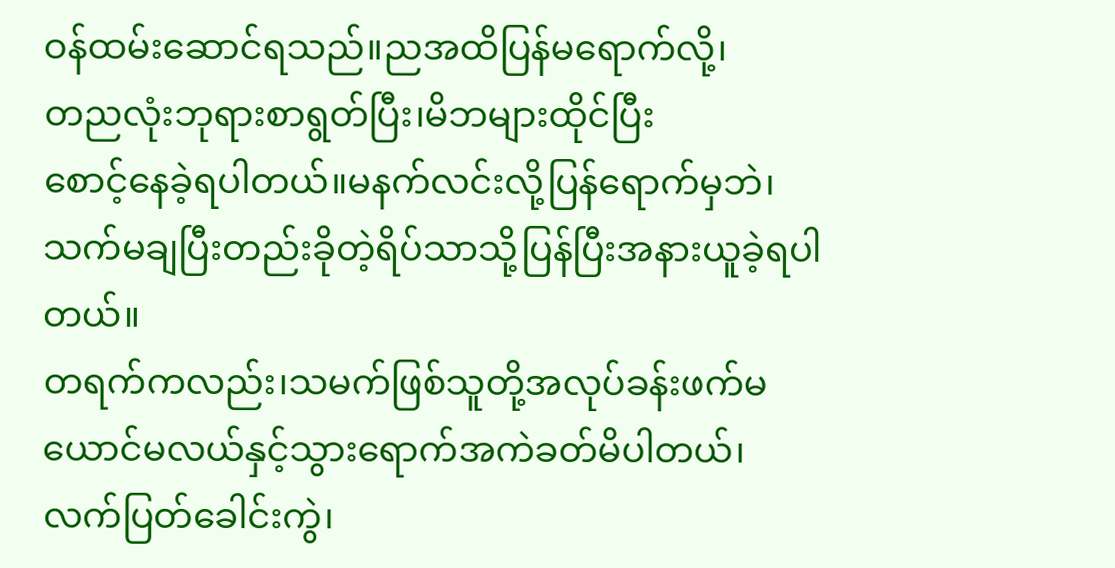ဝန်ထမ်းဆောင်ရသည်။ညအထိပြန်မရောက်လို့၊
တညလုံးဘုရားစာရွတ်ပြီး၊မိဘများထိုင်ပြီး
စောင့်နေခဲ့ရပါတယ်။မနက်လင်းလို့ပြန်ရောက်မှဘဲ၊
သက်မချပြီးတည်းခိုတဲ့ရိပ်သာသို့ပြန်ပြီးအနားယူခဲ့ရပါတယ်။
တရက်ကလည်း၊သမက်ဖြစ်သူတို့အလုပ်ခန်းဖက်မယောင်မလယ်နှင့်သွားရောက်အကဲခတ်မိပါတယ်၊
လက်ပြတ်ခေါင်းကွဲ၊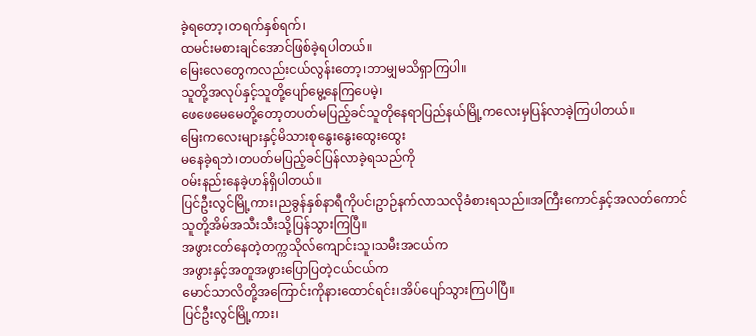ခဲ့ရတော့၊တရက်နှစ်ရက်၊
ထမင်းမစားချင်အောင်ဖြစ်ခဲ့ရပါတယ်။
မြေးလေတွေကလည်းငယ်လွန်းတော့၊ဘာမျှမသိရှာကြပါ။
သူတို့အလုပ်နှင့်သူတို့ပျော်မွေ့နေကြပေမဲ့၊
ဖေဖေမေမေတို့တော့တပတ်မပြည့်ခင်သူတိုနေရာပြည်နယ်မြို့ကလေးမှပြန်လာခဲ့ကြပါတယ်။
မြေးကလေးများနှင့်မိသားစုနွေးနွေးထွေးထွေး
မနေခဲ့ရဘဲ၊တပတ်မပြည့်ခင်ပြန်လာခဲ့ရသည်ကို
ဝမ်းနည်းနေခဲ့ဟန်ရှိပါတယ်။
ပြင်ဦးလွင်မြို့ကား၊ညခွန်နှစ်နာရီကိုပင်၊ဥာဉ်နက်လာသလိုခံစားရသည်။အကြီးကောင်နှင့်အလတ်ကောင်
သူတို့အိမ်အသီးသီးသို့ပြန်သွားကြပြီ။
အဖွားငတ်နေတဲ့တက္ကသိုလ်ကျောင်းသူ၊သမီးအငယ်က
အဖွားနှင့်အတူအဖွားပြောပြတဲ့ငယ်ငယ်က
မောင်သာလိတို့အကြောင်းကိုနားထောင်ရင်း၊အိပ်ပျော်သွားကြပါပြီ။
ပြင်ဦးလွင်မြို့ကား၊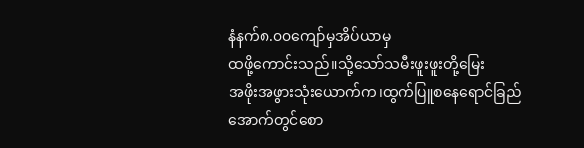နံနက်၈.၀၀ကျော်မှအိပ်ယာမှ
ထဖို့ကောင်းသည်။သို့သော်သမီးဖူးဖူးတို့မြေး
အဖိုးအဖွားသုံးယောက်က၊ထွက်ပြူစနေရောင်ခြည်အောက်တွင်စော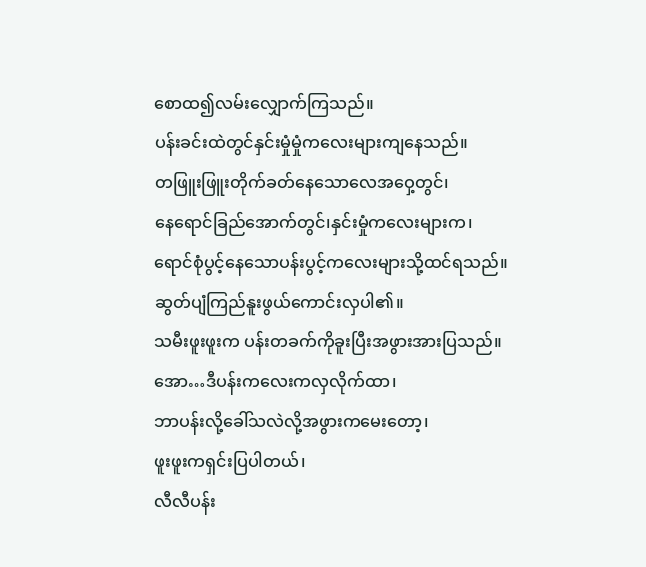စောထ၍လမ်းလျှောက်ကြသည်။
ပန်းခင်းထဲတွင်နှင်းမှုံမှုံကလေးများကျနေသည်။
တဖြူးဖြူးတိုက်ခတ်နေသောလေအဝှေ့တွင်၊
နေရောင်ခြည်အောက်တွင်၊နှင်းမှုံကလေးများက၊
ရောင်စုံပွင့်နေသောပန်းပွင့်ကလေးများသို့ထင်ရသည်။
ဆွတ်ပျံကြည်နူးဖွယ်ကောင်းလှပါ၏။
သမီးဖူးဖူးက ပန်းတခက်ကိုခူးပြီးအဖွားအားပြသည်။
အော…ဒီပန်းကလေးကလှလိုက်ထာ၊
ဘာပန်းလို့ခေါ်သလဲလို့အဖွားကမေးတော့၊
ဖူးဖူးကရှင်းပြပါတယ်၊
လီလီပန်း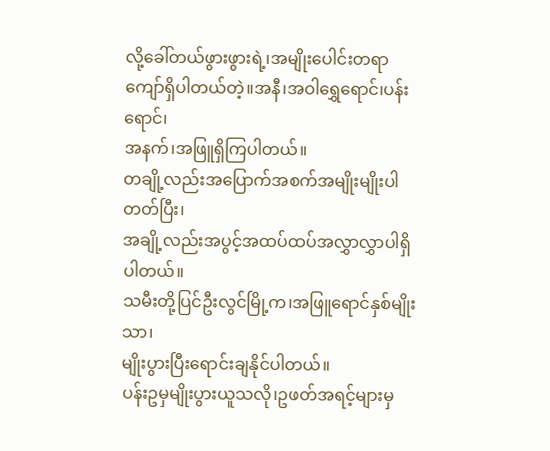လို့ခေါ်တယ်ဖွားဖွားရဲ့၊အမျိုးပေါင်းတရာကျော်ရှိပါတယ်တဲ့။အနီ၊အဝါရွှေရောင်၊ပန်းရောင်၊
အနက်၊အဖြူရှိကြပါတယ်။
တချို့လည်းအပြောက်အစက်အမျိုးမျိုးပါတတ်ပြီး၊
အချို့လည်းအပွင့်အထပ်ထပ်အလွှာလွှာပါရှိပါတယ်။
သမီးတို့ပြင်ဦးလွင်မြို့က၊အဖြူရောင်နှစ်မျိုးသာ၊
မျိုးပွားပြီးရောင်းချနိုင်ပါတယ်။
ပန်းဥမှမျိုးပွားယူသလို၊ဥဖတ်အရင့်များမှ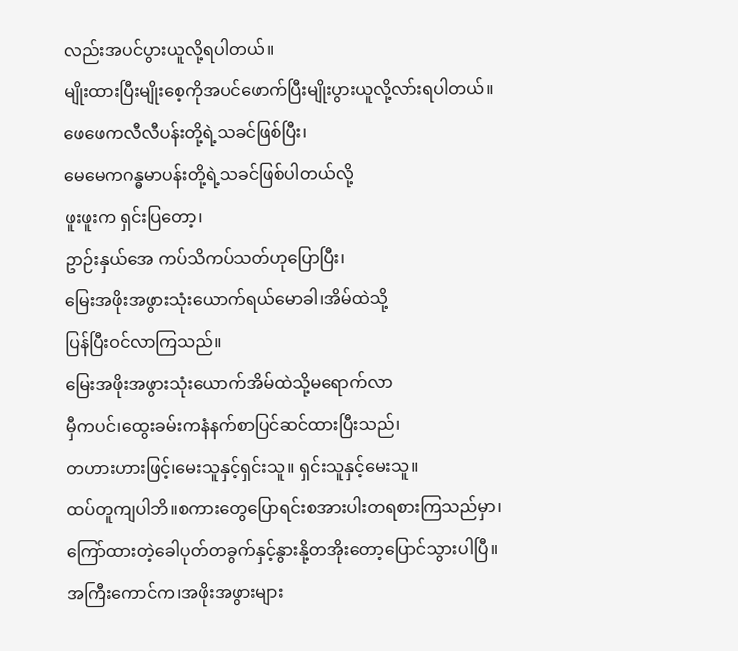လည်းအပင်ပွားယူလို့ရပါတယ်။
မျိုးထားပြီးမျိုးစေ့ကိုအပင်ဖောက်ပြီးမျိုးပွားယူလို့လာ်းရပါတယ်။
ဖေဖေကလီလီပန်းတို့ရဲ့သခင်ဖြစ်ပြီး၊
မေမေကဂန္ဓမာပန်းတို့ရဲ့သခင်ဖြစ်ပါတယ်လို့
ဖူးဖူးက ရှင်းပြတော့၊
ဥာဉ်းနှယ်အေ ကပ်သိကပ်သတ်ဟုပြောပြီး၊
မြေးအဖိုးအဖွားသုံးယောက်ရယ်မောခါ၊အိမ်ထဲသို့
ပြန်ပြီးဝင်လာကြသည်။
မြေးအဖိုးအဖွားသုံးယောက်အိမ်ထဲသို့မရောက်လာ
မှီကပင်၊ထွေးခမ်းကနံနက်စာပြင်ဆင်ထားပြီးသည်၊
တဟားဟားဖြင့်၊မေးသူနှင့်ရှင်းသူ။ ရှင်းသူနှင့်မေးသူ။
ထပ်တူကျပါဘိ။စကားတွေပြောရင်းစအားပါးတရစားကြသည်မှာ၊
ကြော်ထားတဲ့ခေါပုတ်တခွက်နှင့်နွားနို့တအိုးတော့ပြောင်သွားပါပြီ။
အကြီးကောင်က၊အဖိုးအဖွားများ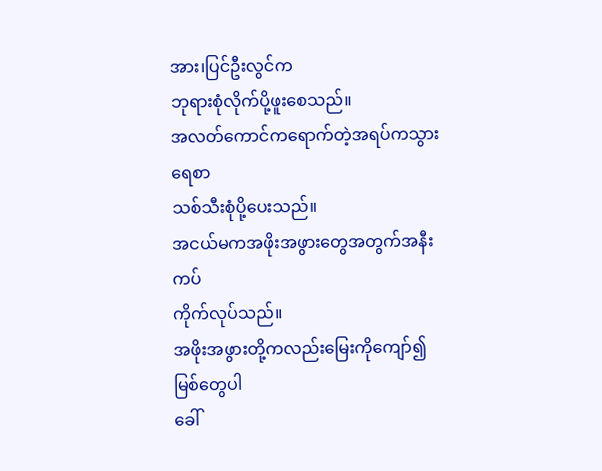အား၊ပြင်ဦးလွင်က
ဘုရားစုံလိုက်ပို့ဖူးစေသည်။
အလတ်ကောင်ကရောက်တဲ့အရပ်ကသွားရေစာ
သစ်သီးစုံပို့ပေးသည်။
အငယ်မကအဖိုးအဖွားတွေအတွက်အနီးကပ်
ကိုက်လုပ်သည်။
အဖိုးအဖွားတို့ကလည်းမြေးကိုကျော်၍မြစ်တွေပါ
ခေါ်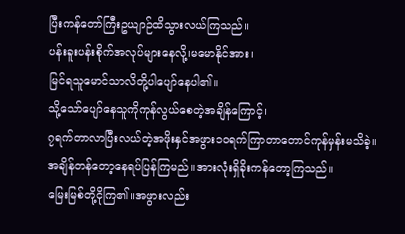ပြီးကန်တော်ကြီးဥယျာဉ်ထိသွားလယ်ကြသည်။
ပန်းခူးပန်းစိုက်အလုပ်များနေလို့၊မမောနိုင်အား၊
မြင်ရသူမောင်သာလိတို့ပါပျော်နေပါ၏။
သို့သော်ပျော်နေသူကိုကုန်လွယ်စေတဲ့အချိန်ကြောင့်၊
၇ရက်တာလာပြီးလယ်တဲ့အဖိုးနှင်အဖွား၁၀ရက်ကြာတာတောင်ကုန်မှန်းမသိခဲ့။
အချိန်တန်တော့နေရပ်ပြန်ကြမည်။အားလုံးရှိခိုးကန်တော့ကြသည်။
မြေးမြစ်တို့ငိုကြ၏။အဖွားလည်း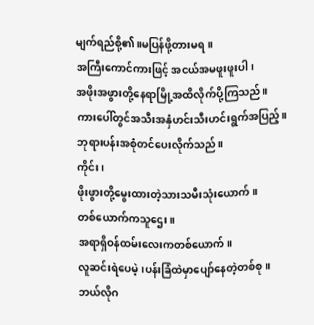မျက်ရည်စို့၏။မပြန်ဖို့တားမရ။
အကြီးကောင်ကားဖြင့် အငယ်အမဖူးဖူးပါ၊
အဖိုးအဖွားတို့နေရာမြို့အထိလိုက်ပို့ကြသည်။
ကားပေါ်တွင်အသီးအနှံဟင်းသီးဟင်းရွက်အပြည့်။
ဘုရားပန်းအစုံတင်ပေးလိုက်သည်။
ကိုင်း၊
ဖိုးဖွားတို့မွေးထားတဲ့သားသမီးသုံးယောက်။
တစ်ယောက်ကသူဌေး။
အရာရှိဝန်ထမ်းလေးကတစ်ယောက်။
လူဆင်းရဲပေမဲ့၊ပန်းခြံထဲမှာပျော်နေတဲ့တစ်စု။
ဘယ်လိုဂ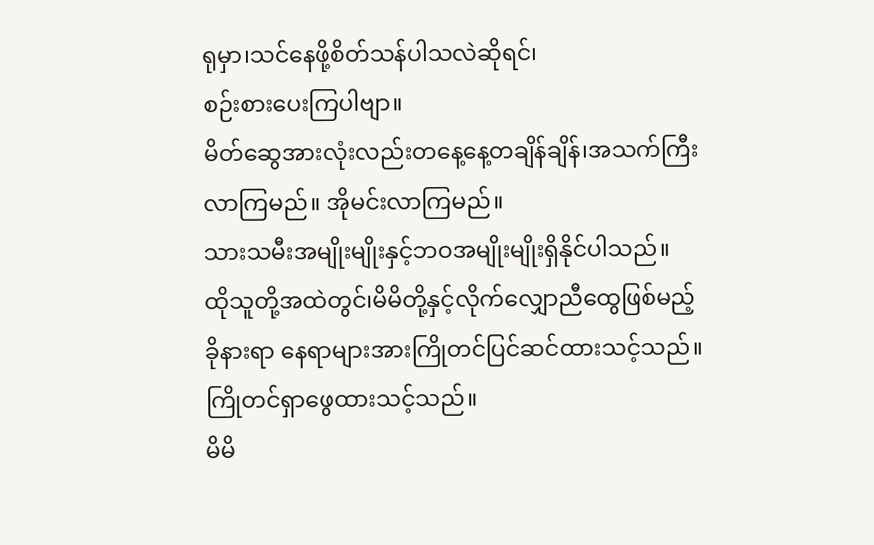ရုမှာ၊သင်နေဖို့စိတ်သန်ပါသလဲဆိုရင်၊
စဉ်းစားပေးကြပါဗျာ။
မိတ်ဆွေအားလုံးလည်းတနေ့နေ့တချိန်ချိန်၊အသက်ကြီး
လာကြမည်။ အိုမင်းလာကြမည်။
သားသမီးအမျိုးမျိုးနှင့်ဘဝအမျိုးမျိုးရှိနိုင်ပါသည်။
ထိုသူတို့အထဲတွင်၊မိမိတို့နှင့်လိုက်လျှောညီထွေဖြစ်မည့်
ခိုနားရာ နေရာများအားကြိုတင်ပြင်ဆင်ထားသင့်သည်။
ကြိုတင်ရှာဖွေထားသင့်သည်။
မိမိ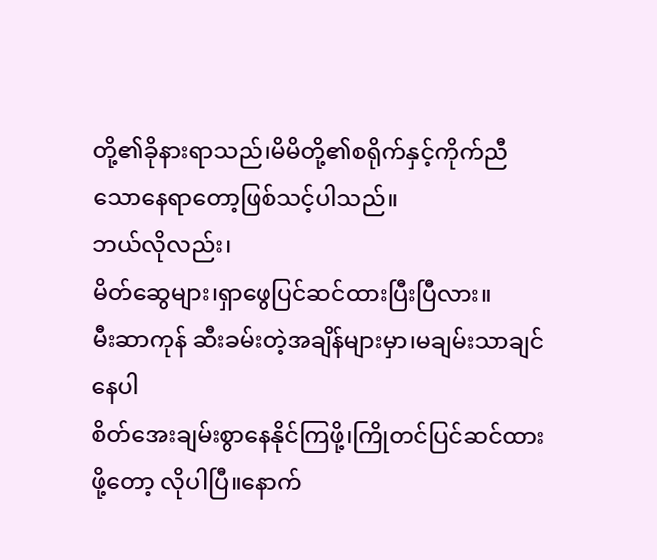တို့၏ခိုနားရာသည်၊မိမိတို့၏စရိုက်နှင့်ကိုက်ညီသောနေရာတော့ဖြစ်သင့်ပါသည်။
ဘယ်လိုလည်း၊
မိတ်ဆွေများ၊ရှာဖွေပြင်ဆင်ထားပြီးပြီလား။
မီးဆာကုန် ဆီးခမ်းတဲ့အချိန်များမှာ၊မချမ်းသာချင်နေပါ
စိတ်အေးချမ်းစွာနေနိုင်ကြဖို့၊ကြိုတင်ပြင်ဆင်ထားဖို့တော့ လိုပါပြီ။နောက်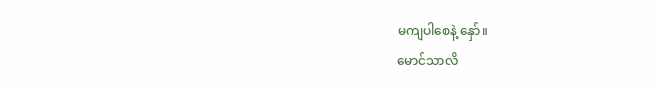မကျပါစေနဲ့ နှော်။
မောင်သာလိ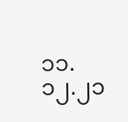၁၁.၁၂.၂၁